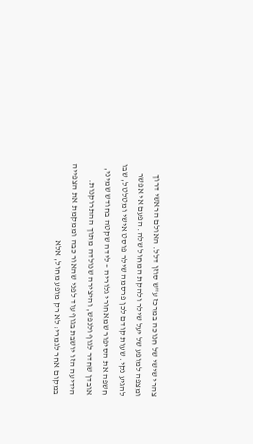צהרי שישי של חנוכה במרכז ע"ש סוזן דלל. האולם הראשי דרוך ומצפה למופע של יעל שילר ולהקת המחול שלה. הפעם אי אפשר להגיע נקי. שעות קודם לכן פרסמה שילר פוסט אישי ומטלטל, שבו חשפה את הסיפור שמאחורי גלוריה – לידה שקטה בחודש שמיני, אובדן שחדר לגוף ולנפש, והיצירה שנולדה מתוך ההתרוקנות. הידיעה הזו יושבת בגוף עוד לפני שהאור כבה וממקמת את הצפייה במקום אחר לגמרי: לא רק מופע מחול, אלא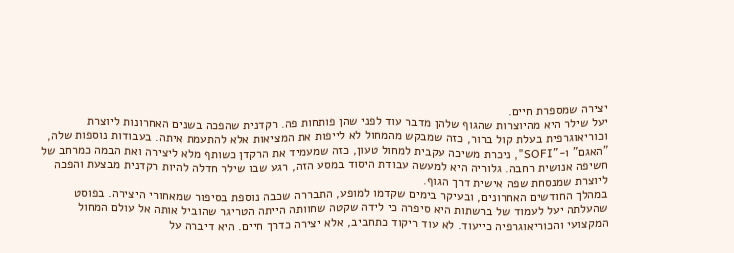יצירה שמספרת חיים.
יעל שילר היא מהיוצרות שהגוף שלהן מדבר עוד לפני שהן פותחות פה. רקדנית שהפכה בשנים האחרונות ליוצרת וכוריאוגרפית בעלת קול ברור, כזה שמבקש מהמחול לא לייפות את המציאות אלא להתעמת איתה. בעבודות נוספות שלה, "האגם" ו-"SOFI", ניכרת משיכה עקבית למחול טעון, כזה שמעמיד את הרקדן כשותף מלא ליצירה ואת הבמה כמרחב של חשיפה אנושית רחבה. גלוריה היא למעשה עבודת היסוד במסע הזה, רגע שבו שילר חדלה להיות רקדנית מבצעת והפכה ליוצרת שמנסחת שפה אישית דרך הגוף.
במהלך החודשים האחרונים, ובעיקר בימים שקדמו למופע, התבררה שכבה נוספת בסיפור שמאחורי היצירה. בפוסט שהעלתה יעל לעמוד של ברשתות היא סיפרה כי לידה שקטה שחוותה הייתה הטריגר שהוביל אותה אל עולם המחול המקצועי והכוריאוגרפיה כייעוד. לא עוד ריקוד כתחביב, אלא יצירה כדרך חיים. היא דיברה על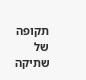תקופה של שתיקה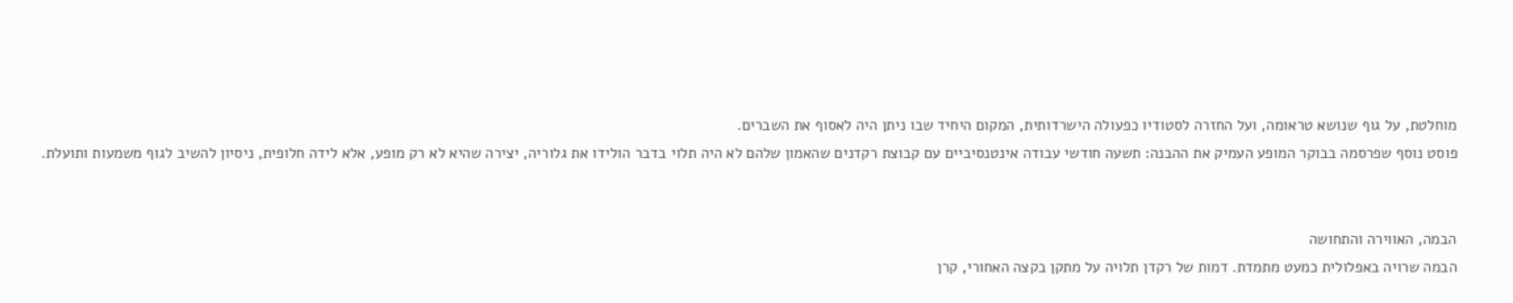מוחלטת, על גוף שנושא טראומה, ועל החזרה לסטודיו כפעולה הישרדותית, המקום היחיד שבו ניתן היה לאסוף את השברים.
פוסט נוסף שפרסמה בבוקר המופע העמיק את ההבנה: תשעה חודשי עבודה אינטנסיביים עם קבוצת רקדנים שהאמון שלהם לא היה תלוי בדבר הולידו את גלוריה, יצירה שהיא לא רק מופע, אלא לידה חלופית, ניסיון להשיב לגוף משמעות ותועלת.


הבמה, האווירה והתחושה
הבמה שרויה באפלולית כמעט מתמדת. דמות של רקדן תלויה על מתקן בקצה האחורי, קרן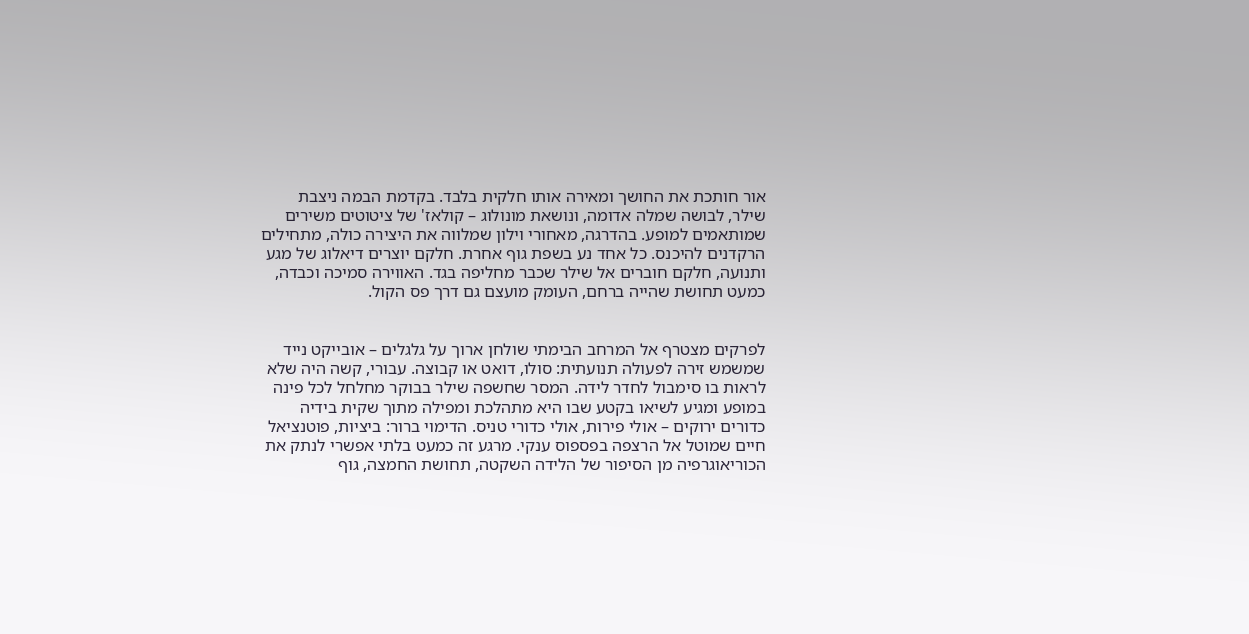אור חותכת את החושך ומאירה אותו חלקית בלבד. בקדמת הבמה ניצבת שילר, לבושה שמלה אדומה, ונושאת מונולוג – קולאז' של ציטוטים משירים שמותאמים למופע. בהדרגה, מאחורי וילון שמלווה את היצירה כולה, מתחילים הרקדנים להיכנס. כל אחד נע בשפת גוף אחרת. חלקם יוצרים דיאלוג של מגע ותנועה, חלקם חוברים אל שילר שכבר מחליפה בגד. האווירה סמיכה וכבדה, כמעט תחושת שהייה ברחם, העומק מועצם גם דרך פס הקול.


לפרקים מצטרף אל המרחב הבימתי שולחן ארוך על גלגלים – אובייקט נייד שמשמש זירה לפעולה תנועתית: סולו, דואט או קבוצה. עבורי, קשה היה שלא לראות בו סימבול לחדר לידה. המסר שחשפה שילר בבוקר מחלחל לכל פינה במופע ומגיע לשיאו בקטע שבו היא מתהלכת ומפילה מתוך שקית בידיה כדורים ירוקים – אולי פירות, אולי כדורי טניס. הדימוי ברור: ביציות, פוטנציאל חיים שמוטל אל הרצפה בפספוס ענקי. מרגע זה כמעט בלתי אפשרי לנתק את הכוריאוגרפיה מן הסיפור של הלידה השקטה, תחושת החמצה, גוף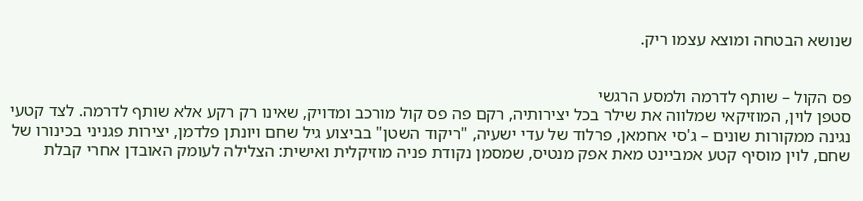שנושא הבטחה ומוצא עצמו ריק.


פס הקול – שותף לדרמה ולמסע הרגשי
סטפן לוין, המוזיקאי שמלווה את שילר בכל יצירותיה, רקם פה פס קול מורכב ומדויק, שאינו רק רקע אלא שותף לדרמה. לצד קטעי נגינה ממקורות שונים – ג'סי אחמאן, פרלוד של עדי ישעיה, "ריקוד השטן" בביצוע גיל שחם ויונתן פלדמן, יצירות פגניני בכינורו של שחם, לוין מוסיף קטע אמביינט מאת אפק מנטיס, שמסמן נקודת פניה מוזיקלית ואישית: הצלילה לעומק האובדן אחרי קבלת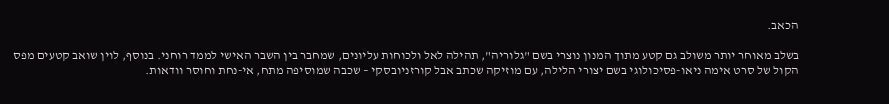הכאב.

בשלב מאוחר יותר משולב גם קטע מתוך המנון נוצרי בשם "גלוריה", תהילה לאל ולכוחות עליונים, שמחבר בין השבר האישי לממד רוחני. בנוסף, לוין שואב קטעים מפס הקול של סרט אימה ניאו-פסיכולוגי בשם יצורי הלילה, עם מוזיקה שכתב אבל קורזניובסקי – שכבה שמוסיפה מתח, אי-נחת וחוסר וודאות.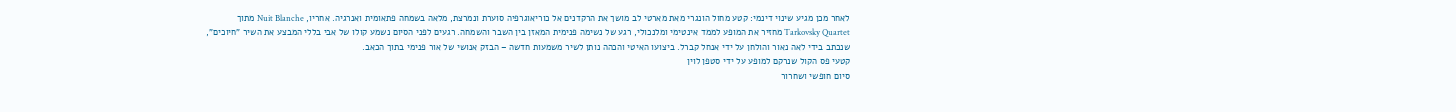לאחר מכן מגיע שינוי דינמי: קטע מחול הונגרי מאת מארטי לב מושך את הרקדנים אל כוריאוגרפיה סוערת ונמרצת, מלאה בשמחה פתאומית ואנרגיה. אחריו, Nuit Blanche מתוך Tarkovsky Quartet מחזיר את המופע לממד אינטימי ומלנכולי, רגע של נשימה פנימית המאזן בין השבר והשמחה. רגעים לפני הסיום נשמע קולו של אבי בללי המבצע את השיר "חיוכים", שנכתב בידי לאה נאור והולחן על ידי אנחל קברל. ביצועו האיטי והכהה נותן לשיר משמעות חדשה – הבזק אנושי של אור פנימי בתוך הכאב.
קטעי פס הקול שנרקם למופע על ידי סטפן לוין
סיום חופשי ושחרור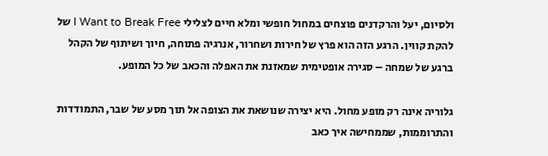ולסיום, יעל והרקדנים פוצחים במחול חופשי ומלא חיים לצלילי I Want to Break Free של להקת קווין. הרגע הזה הוא פרץ של חירות ושחרור, אנרגיה פתוחה, חיוך ושיתוף של הקהל ברגע של שמחה – סגירה אופטימית שמאזנת את האפלה והכאב של כל המופע.

גלוריה אינה רק מופע מחול. היא יצירה שנושאת את הצופה אל תוך מסע של שבר, התמודדות והתרוממות, שממחישה איך כאב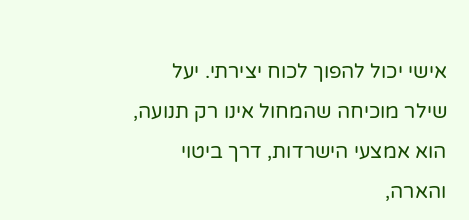אישי יכול להפוך לכוח יצירתי. יעל שילר מוכיחה שהמחול אינו רק תנועה, הוא אמצעי הישרדות, דרך ביטוי והארה,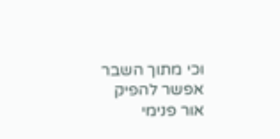וכי מתוך השבר אפשר להפיק אור פנימי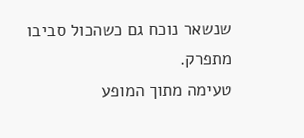שנשאר נוכח גם כשהכול סביבו מתפרק.
טעימה מתוך המופע